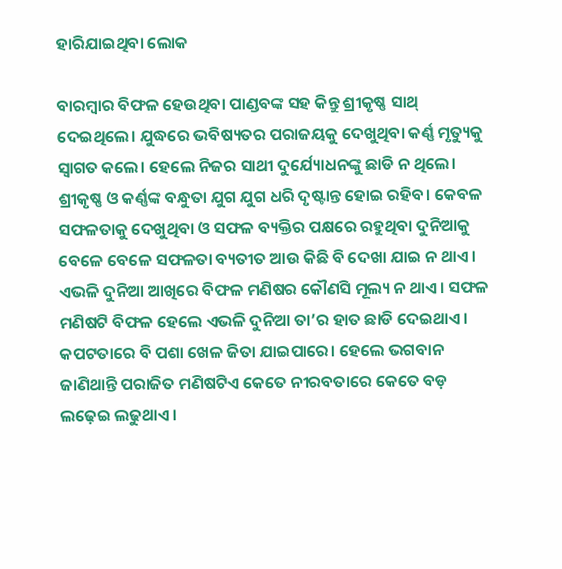ହାରିଯାଇଥିବା ଲୋକ

ବାରମ୍ବାର ବିଫଳ ହେଉଥିବା ପାଣ୍ଡବଙ୍କ ସହ କିନ୍ତୁ ଶ୍ରୀକୃଷ୍ଣ ସାଥ୍‌ ଦେଇଥିଲେ। ଯୁଦ୍ଧରେ ଭବିଷ୍ୟତର ପରାଜୟକୁ ଦେଖୁଥିବା କର୍ଣ୍ଣ ମୃତ୍ୟୁକୁ ସ୍ବାଗତ କଲେ। ହେଲେ ନିଜର ସାଥୀ ଦୁର୍ଯ୍ୟୋଧନଙ୍କୁ ଛାଡି ନ ଥିଲେ। ଶ୍ରୀକୃଷ୍ଣ ଓ କର୍ଣ୍ଣଙ୍କ ବନ୍ଧୁତା ଯୁଗ ଯୁଗ ଧରି ଦୃଷ୍ଟାନ୍ତ ହୋଇ ରହିବ। କେବଳ ସଫଳତାକୁ ଦେଖୁଥିବା ଓ ସଫଳ ବ୍ୟକ୍ତିର ପକ୍ଷରେ ରହୁଥିବା ଦୁନିଆକୁ ବେଳେ ବେଳେ ସଫଳତା ବ୍ୟତୀତ ଆଉ କିଛି ବି ଦେଖା ଯାଇ ନ ଥାଏ। ଏଭଳି ଦୁନିଆ ଆଖିରେ ବିଫଳ ମଣିଷର କୌଣସି ମୂଲ୍ୟ ନ ଥାଏ। ସଫଳ ମଣିଷଟି ବିଫଳ ହେଲେ ଏଭଳି ଦୁନିଆ ତା’ର ହାତ ଛାଡି ଦେଇଥାଏ। କପଟତାରେ ବି ପଶା ଖେଳ ଜିତା ଯାଇପାରେ। ହେଲେ ଭଗବାନ ଜାଣିଥାନ୍ତି ପରାଜିତ ମଣିଷଟିଏ କେତେ ନୀରବତାରେ କେତେ ବଡ଼ ଲଢ଼େଇ ଲଢୁଥାଏ।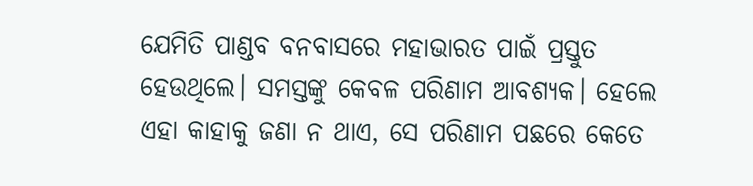ଯେମିତି ପାଣ୍ଡବ ବନବାସରେ ମହାଭାରତ ପାଇଁ ପ୍ରସ୍ତୁତ ହେଉଥିଲେ। ସମସ୍ତଙ୍କୁ କେବଳ ପରିଣାମ ଆବଶ୍ୟକ। ହେଲେ ଏହା କାହାକୁ ଜଣା ନ ଥାଏ, ସେ ପରିଣାମ ପଛରେ କେତେ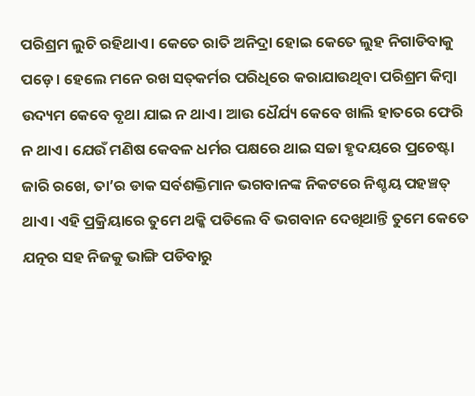ପରିଶ୍ରମ ଲୁଚି ରହିଥାଏ। କେତେ ରାତି ଅନିଦ୍ରା ହୋଇ କେତେ ଲୁହ ନିଗାଡିବାକୁ ପଡ଼େ। ହେଲେ ମନେ ରଖ ସତ୍‌କର୍ମର ପରିଧିରେ କରାଯାଉଥିବା ପରିଶ୍ରମ କିମ୍ବା ଉଦ୍ୟମ କେବେ ବୃଥା ଯାଇ ନ ଥାଏ। ଆଉ ଧୈର୍ଯ୍ୟ କେବେ ଖାଲି ହାତରେ ଫେରି ନ ଥାଏ। ଯେଉଁ ମଣିଷ କେବଳ ଧର୍ମର ପକ୍ଷରେ ଥାଇ ସଚ୍ଚା ହୃଦୟରେ ପ୍ରଚେଷ୍ଟା ଜାରି ରଖେ, ତା’ର ଡାକ ସର୍ବଶକ୍ତିମାନ ଭଗବାନଙ୍କ ନିକଟରେ ନିଶ୍ଚୟ ପହଞ୍ଚତ୍ ଥାଏ। ଏହି ପ୍ରକ୍ରିୟାରେ ତୁମେ ଥକ୍କି ପଡିଲେ ବି ଭଗବାନ ଦେଖିଥାନ୍ତି ତୁମେ କେତେ ଯତ୍ନର ସହ ନିଜକୁ ଭାଙ୍ଗି ପଡିବାରୁ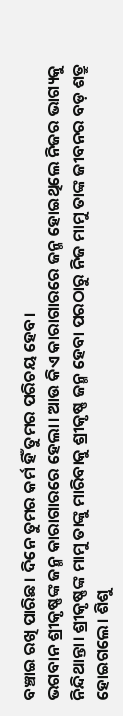ବଞ୍ଚାଇ ରଖି ପାରିଛ। ଦିନେ ତୁମର କର୍ମ ହିଁ ତୁମର ପରିଚୟ ହେବ।
ଭଗବାନ ଶ୍ରୀକୃଷ୍ଣଙ୍କ ଜନ୍ମ କାରାଗାରରେ ହେଲା। ଆଉ କିଏ କାରାଗାରରେ ଜନ୍ମ ହୋଇଥିଲେ ନିଜର ଭାଗ୍ୟକୁ ନିନ୍ଦିଥାନ୍ତା। ଶ୍ରୀକୃଷ୍ଣଙ୍କ ମାମୁ ତାଙ୍କୁ ମାରିବାକୁ ଶ୍ରୀକୃଷ୍ଣ ଜନ୍ମ ହେବା ପରଠାରୁ ନିଜ ମାମୁ ତାଙ୍କ ଜୀବନର ବଡ଼ ଶତ୍ରୁ ହୋଇଗଲେ। ଶିଶୁ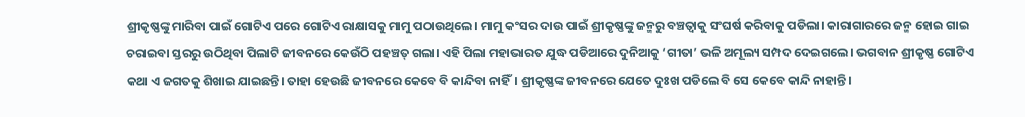ଶ୍ରୀକୃଷ୍ଣଙ୍କୁ ମାରିବା ପାଇଁ ଗୋଟିଏ ପରେ ଗୋଟିଏ ରାକ୍ଷାସକୁ ମାମୁ ପଠାଉଥିଲେ। ମାମୁ କଂସର ଦାଉ ପାଇଁ ଶ୍ରୀକୃଷ୍ଣଙ୍କୁ ଜନ୍ମରୁ ବଞ୍ଚତ୍ବାକୁ ସଂଘର୍ଷ କରିବାକୁ ପଡିଲା। କାରାଗାରରେ ଜନ୍ମ ହୋଇ ଗାଇ ଚରାଇବା ସ୍ତରରୁ ଉଠିଥିବା ପିଲାଟି ଜୀବନରେ କେଉଁଠି ପହଞ୍ଚତ୍ ଗଲା। ଏହି ପିଲା ମହାଭାରତ ଯୁଦ୍ଧ ପଡିଆରେ ଦୁନିଆକୁ ‘ଗୀତା’ ଭଳି ଅମୂଲ୍ୟ ସମ୍ପଦ ଦେଇଗଲେ। ଭଗବାନ ଶ୍ରୀକୃଷ୍ଣ ଗୋଟିଏ କଥା ଏ ଜଗତକୁ ଶିଖାଇ ଯାଇଛନ୍ତି। ତାହା ହେଉଛି ଜୀବନରେ କେବେ ବି କାନ୍ଦିବା ନାହିଁ। ଶ୍ରୀକୃଷ୍ଣଙ୍କ ଜୀବନରେ ଯେତେ ଦୁଃଖ ପଡିଲେ ବି ସେ କେବେ କାନ୍ଦି ନାହାନ୍ତି।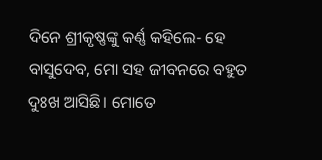ଦିନେ ଶ୍ରୀକୃଷ୍ଣଙ୍କୁ କର୍ଣ୍ଣ କହିଲେ- ହେ ବାସୁଦେବ, ମୋ ସହ ଜୀବନରେ ବହୁତ ଦୁଃଖ ଆସିଛି। ମୋତେ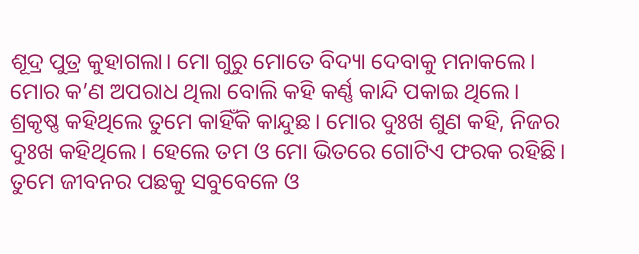ଶୂଦ୍ର ପୁତ୍ର କୁହାଗଲା। ମୋ ଗୁରୁ ମୋତେ ବିଦ୍ୟା ଦେବାକୁ ମନାକଲେ। ମୋର କ’ଣ ଅପରାଧ ଥିଲା ବୋଲି କହି କର୍ଣ୍ଣ କାନ୍ଦି ପକାଇ ଥିଲେ। ଶ୍ରକୃଷ୍ଣ କହିଥିଲେ ତୁମେ କାହିଁକି କାନ୍ଦୁଛ। ମୋର ଦୁଃଖ ଶୁଣ କହି, ନିଜର ଦୁଃଖ କହିଥିଲେ। ହେଲେ ତମ ଓ ମୋ ଭିତରେ ଗୋଟିଏ ଫରକ ରହିଛି। ତୁମେ ଜୀବନର ପଛକୁ ସବୁବେଳେ ଓ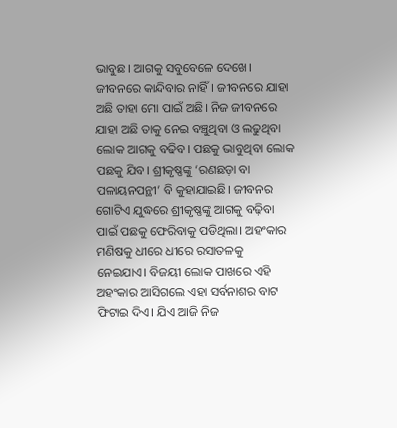ଭାବୁଛ। ଆଗକୁ ସବୁବେଳେ ଦେଖେ। ଜୀବନରେ କାନ୍ଦିବାର ନାହିଁ। ଜୀବନରେ ଯାହା ଅଛି ତାହା ମୋ ପାଇଁ ଅଛି। ନିଜ ଜୀବନରେ ଯାହା ଅଛି ତାକୁ ନେଇ ବଞ୍ଚୁଥିବା ଓ ଲଢୁଥିବା ଲୋକ ଆଗକୁ ବଢିବ। ପଛକୁ ଭାବୁଥିବା ଲୋକ ପଛକୁ ଯିବ। ଶ୍ରୀକୃଷ୍ଣଙ୍କୁ ‘ରଣଛଡ଼ା ବା ପଳାୟନପନ୍ଥୀ’ ବି କୁହାଯାଇଛି। ଜୀବନର ଗୋଟିଏ ଯୁଦ୍ଧରେ ଶ୍ରୀକୃଷ୍ଣଙ୍କୁ ଆଗକୁ ବଢ଼ିବା ପାଇଁ ପଛକୁ ଫେରିବାକୁ ପଡିଥିଲା। ଅହଂକାର ମଣିଷକୁ ଧୀରେ ଧୀରେ ରସାତଳକୁ ନେଇଯାଏ। ବିଜୟୀ ଲୋକ ପାଖରେ ଏହି ଅହଂକାର ଆସିଗଲେ ଏହା ସର୍ବନାଶର ବାଟ ଫିଟାଇ ଦିଏ। ଯିଏ ଆଜି ନିଜ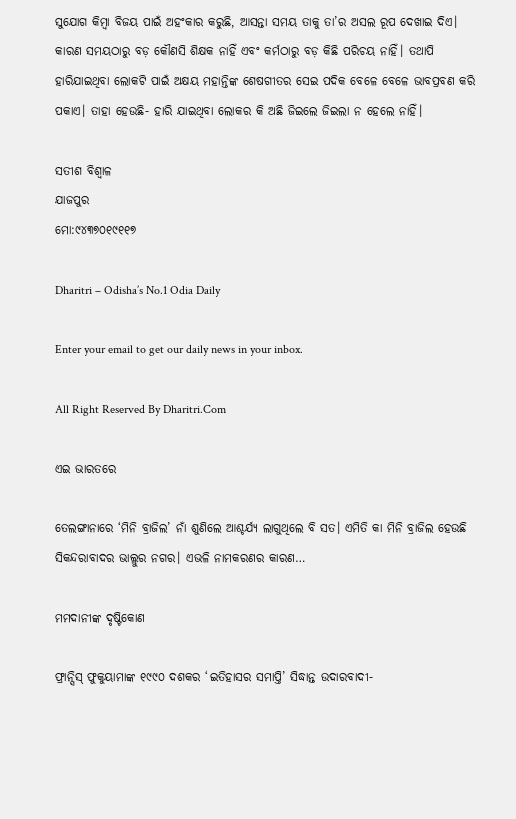ସୁଯୋଗ କିମ୍ବା ବିଜୟ ପାଇଁ ଅହଂକାର କରୁଛି, ଆସନ୍ତା ସମୟ ତାକୁ ତା’ର ଅସଲ ରୂପ ଦେଖାଇ ଦିଏ। କାରଣ ସମୟଠାରୁ ବଡ଼ କୌଣସି ଶିକ୍ଷକ ନାହିଁ ଏବଂ କର୍ମଠାରୁ ବଡ଼ କିଛି ପରିଚୟ ନାହିଁ। ତଥାପି ହାରିଯାଇଥିବା ଲୋକଟି ପାଇଁ ଅକ୍ଷୟ ମହାନ୍ତିଙ୍କ ଶେଷଗୀତର ସେଇ ପଦିକ ବେଳେ ବେଳେ ଭାବପ୍ରବଣ କରି ପକାଏ। ତାହା ହେଉଛି- ହାରି ଯାଇଥିବା ଲୋକର କି ଅଛି ଜିଇଲେ ଜିଇଲା ନ ହେଲେ ନାହିଁ।

ସତୀଶ ବିଶ୍ୱାଳ
ଯାଜପୁର
ମୋ:୯୪୩୭୦୧୯୧୧୭

Dharitri – Odisha’s No.1 Odia Daily

Enter your email to get our daily news in your inbox.

All Right Reserved By Dharitri.Com

ଏଇ ଭାରତରେ

ତେଲଙ୍ଗାନାରେ ‘ମିନି ବ୍ରାଜିଲ’ ନାଁ ଶୁଣିଲେ ଆଶ୍ଚର୍ଯ୍ୟ ଲାଗୁଥିଲେ ବି ସତ। ଏମିତି କା ମିନି ବ୍ରାଜିଲ ହେଉଛି ସିକନ୍ଦରାବାଦର ଭାଲ୍ଲୁର ନଗର। ଏଭଳି ନାମକରଣର କାରଣ…

ମମଦାନୀଙ୍କ ଦୃଷ୍ଟିକୋଣ

ଫ୍ରାନ୍ସିସ୍‌ ଫୁକୁୟାମାଙ୍କ ୧୯୯୦ ଦଶକର ‘ଇତିହାସର ସମାପ୍ତି’ ସିଦ୍ଧାନ୍ତ ଉଦାରବାଦୀ-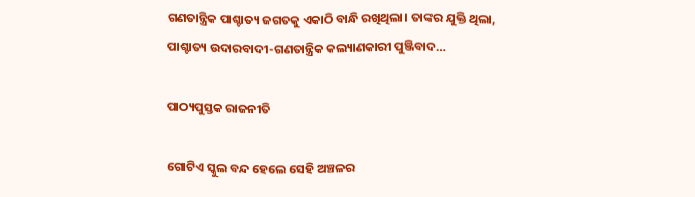ଗଣତାନ୍ତ୍ରିକ ପାଶ୍ଚାତ୍ୟ ଜଗତକୁ ଏକାଠି ବାନ୍ଧି ରଖିଥିଲା। ତାଙ୍କର ଯୁକ୍ତି ଥିଲା, ପାଶ୍ଚାତ୍ୟ ଉଦାରବାଦୀ-ଗଣତାନ୍ତ୍ରିକ କଲ୍ୟାଣକାରୀ ପୁଞ୍ଜିବାଦ…

ପାଠ୍ୟପୁସ୍ତକ ରାଜନୀତି

ଗୋଟିଏ ସ୍କୁଲ ବନ୍ଦ ହେଲେ ସେହି ଅଞ୍ଚଳର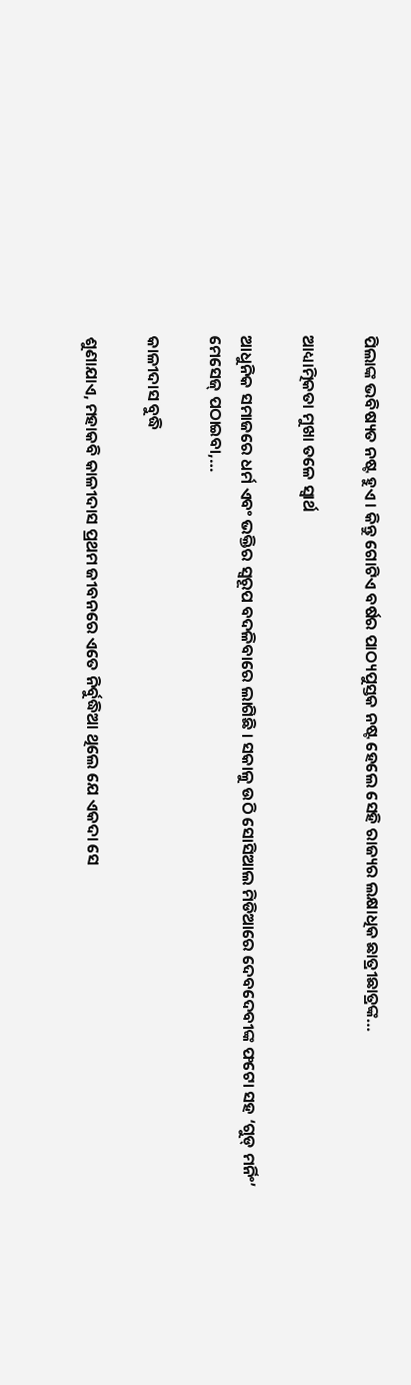ପିଲାଙ୍କ ଭବିଷ୍ୟତ ନଷ୍ଟ ହୁଏ। କିନ୍ତୁ ଗୋଟିଏ ବର୍ଷର ପାଠ୍ୟପୁସ୍ତକ ନଷ୍ଟ ହେଲେ ସେହି ରାଜ୍ୟର ଲକ୍ଷାଧିକ ଛାତ୍ରୀଛାତ୍ରଙ୍କ…

ଆଧ୍ୟାତ୍ମିକତା ମୁଖା ତଳେ ସ୍ବାର୍ଥ

ଆଧୁନିକ ସମାଜରେ ଧର୍ମ ଏବଂ ଭକ୍ତିର ସ୍ବରୂପ ବଦଳିବାରେ ଲାଗିଛି । ସକାଳୁ ଉଠି ସୋସିଆଲ ମିଡିଆରେ ଦେବଦେବୀଙ୍କ ଫଟୋ ସହ ‘ଗୁଡ୍‌ ମର୍ନିଂ’ ମେସେଜ୍‌ ପଠାଇବା,…

କାଳୀଦାସ ବୁଦ୍ଧି

ଶୁଣାଯାଏ, ମହାକବି କାଳୀଦାସ ପ୍ରଥମ ଜୀବନରେ ଏତେ ନିର୍ବୁଦ୍ଧିଆ ଥିଲେ ଯେ ଏକଦା ସେ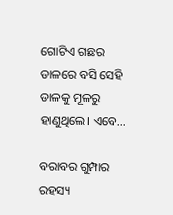ଗୋଟିଏ ଗଛର ଡାଳରେ ବସି ସେହି ଡାଳକୁ ମୂଳରୁ ହାଣୁଥିଲେ। ଏବେ…

ବରାବର ଗୁମ୍ପାର ରହସ୍ୟ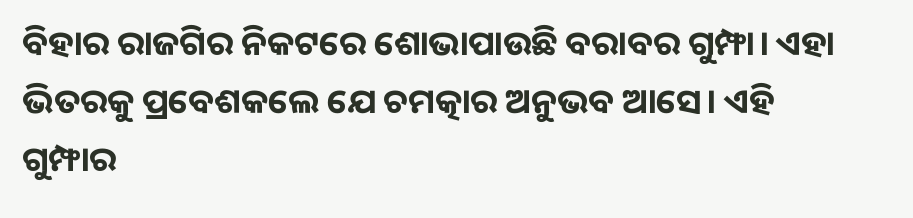ବିହାର ରାଜଗିର ନିକଟରେ ଶୋଭାପାଉଛି ବରାବର ଗୁମ୍ଫା। ଏହା ଭିତରକୁ ପ୍ରବେଶକଲେ ଯେ ଚମତ୍କାର ଅନୁଭବ ଆସେ। ଏହି ଗୁମ୍ଫାର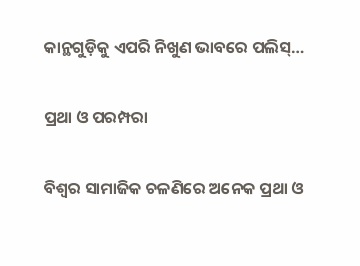କାନ୍ଥଗୁଡ଼ିକୁ ଏପରି ନିଖୁଣ ଭାବରେ ପଲିସ୍‌…

ପ୍ରଥା ଓ ପରମ୍ପରା

ବିଶ୍ୱର ସାମାଜିକ ଚଳଣିରେ ଅନେକ ପ୍ରଥା ଓ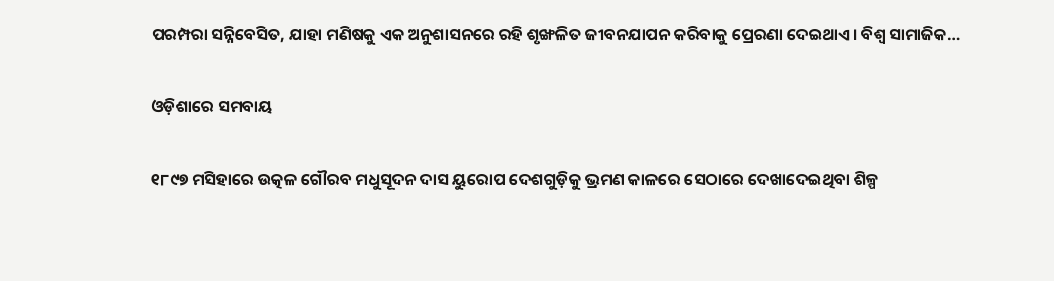ପରମ୍ପରା ସନ୍ନିବେସିତ, ଯାହା ମଣିଷକୁ ଏକ ଅନୁଶାସନରେ ରହି ଶୃଙ୍ଖଳିତ ଜୀବନଯାପନ କରିବାକୁ ପ୍ରେରଣା ଦେଇଥାଏ। ବିଶ୍ୱ ସାମାଜିକ…

ଓଡ଼ିଶାରେ ସମବାୟ

୧୮୯୭ ମସିହାରେ ଉତ୍କଳ ଗୌରବ ମଧୁସୂଦନ ଦାସ ୟୁରୋପ ଦେଶଗୁଡ଼ିକୁ ଭ୍ରମଣ କାଳରେ ସେଠାରେ ଦେଖାଦେଇଥିବା ଶିଳ୍ପ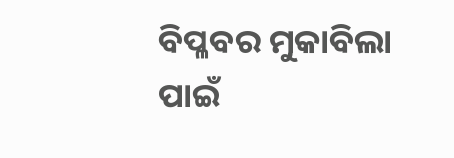ବିପ୍ଳବର ମୁକାବିଲା ପାଇଁ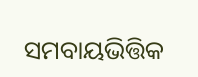ସମବାୟଭିତ୍ତିକ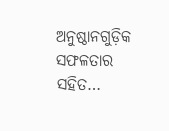ଅନୁଷ୍ଠାନଗୁଡ଼ିକ ସଫଳତାର ସହିତ…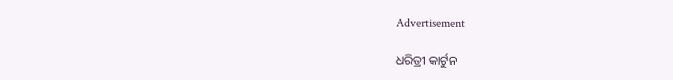Advertisement

ଧରିତ୍ରୀ କାର୍ଟୁନ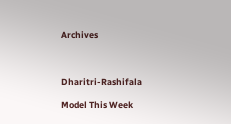Archives



Dharitri-Rashifala

Model This Week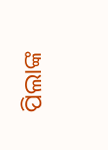ପିଲାଙ୍କ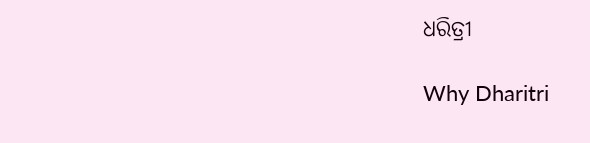ଧରିତ୍ରୀ

Why Dharitri